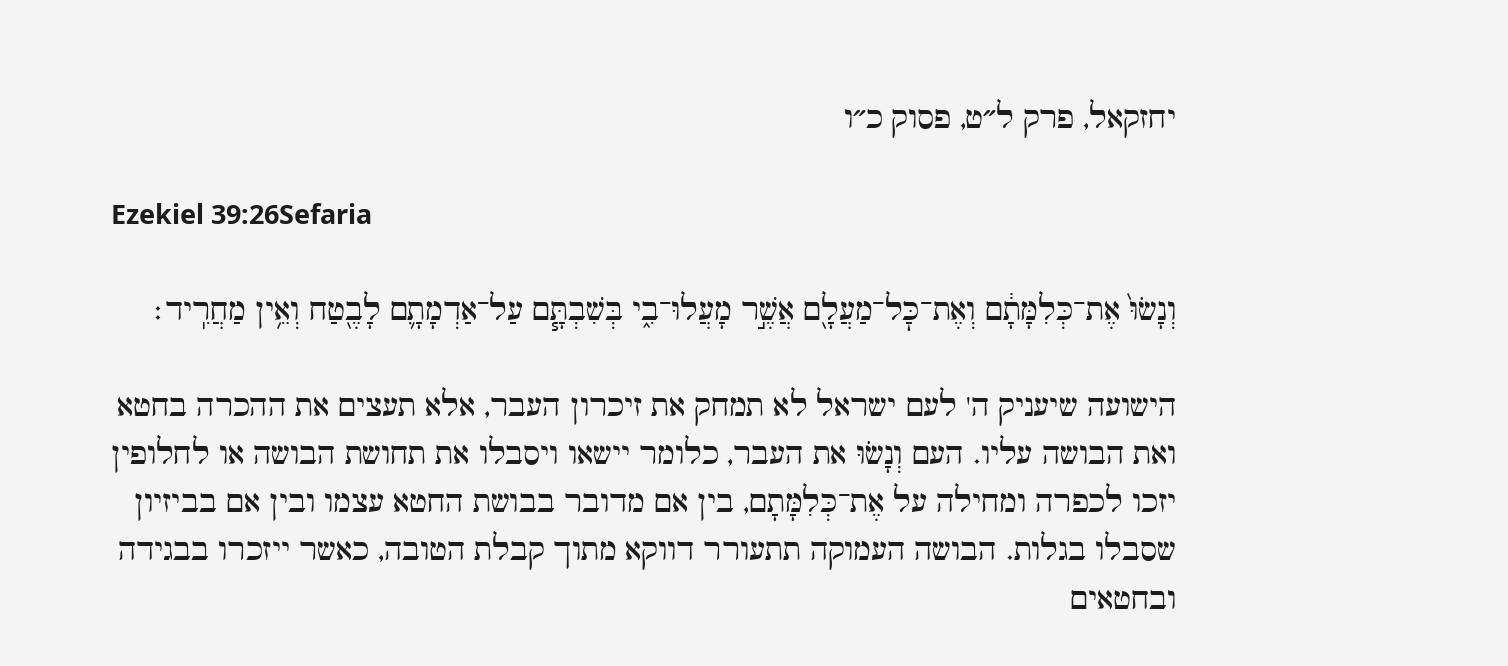יחזקאל, פרק ל״ט, פסוק כ״ו

Ezekiel 39:26Sefaria

וְנָשׂוּ֙ אֶת־כְּלִמָּתָ֔ם וְאֶת־כׇּל־מַעֲלָ֖ם אֲשֶׁ֣ר מָעֲלוּ־בִ֑י בְּשִׁבְתָּ֧ם עַל־אַדְמָתָ֛ם לָבֶ֖טַח וְאֵ֥ין מַחֲרִֽיד׃

הישועה שיעניק ה' לעם ישראל לא תמחק את זיכרון העבר, אלא תעצים את ההכרה בחטא ואת הבושה עליו. העם וְנָשׂוּ את העבר, כלומר יישאו ויסבלו את תחושת הבושה או לחלופין יזכו לכפרה ומחילה על אֶת־כְּלִמָּתָם, בין אם מדובר בבושת החטא עצמו ובין אם בביזיון שסבלו בגלות. הבושה העמוקה תתעורר דווקא מתוך קבלת הטובה, כאשר ייזכרו בבגידה ובחטאים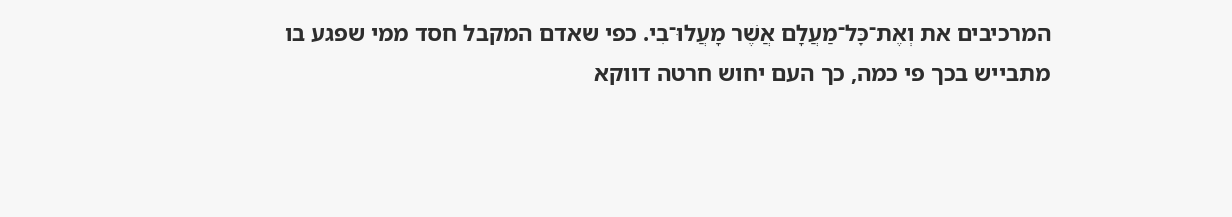המרכיבים את וְאֶת־כׇּל־מַעֲלָם אֲשֶׁר מָעֲלוּ־בִי. כפי שאדם המקבל חסד ממי שפגע בו מתבייש בכך פי כמה, כך העם יחוש חרטה דווקא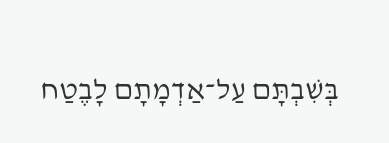בְּשִׁבְתָּם עַל־אַדְמָתָם לָבֶטַח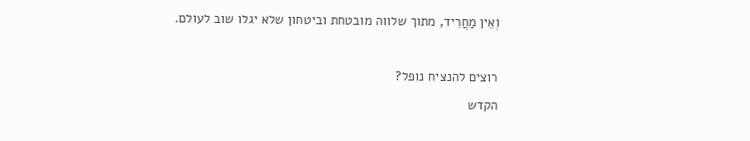וְאֵין מַחֲרִיד, מתוך שלווה מובטחת וביטחון שלא יגלו שוב לעולם.

רוצים להנציח נופל?
הקדש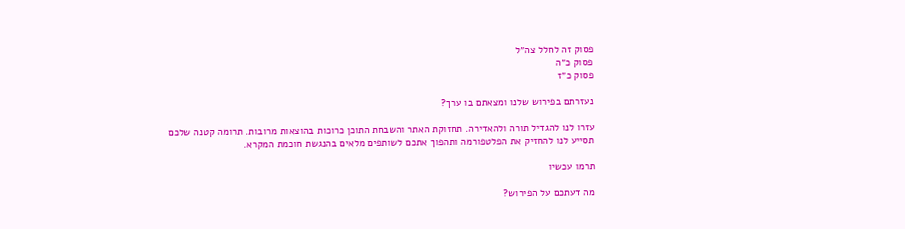פסוק זה לחלל צה״ל
פסוק כ״ה
פסוק כ״ז

נעזרתם בפירוש שלנו ומצאתם בו ערך?

עזרו לנו להגדיל תורה ולהאדירה. תחזוקת האתר והשבחת התוכן כרוכות בהוצאות מרובות. תרומה קטנה שלכם תסייע לנו להחזיק את הפלטפורמה ותהפוך אתכם לשותפים מלאים בהנגשת חוכמת המקרא.

תרמו עכשיו

מה דעתכם על הפירוש?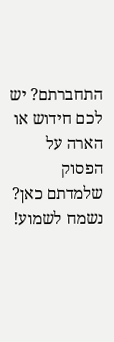התחברתם? יש לכם חידוש או הארה על הפסוק שלמדתם כאן? נשמח לשמוע!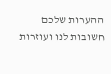ההערות שלכם חשובות לנו ועוזרות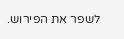לשפר את הפירוש.